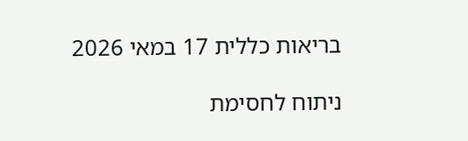בריאות כללית 17 במאי 2026

ניתוח לחסימת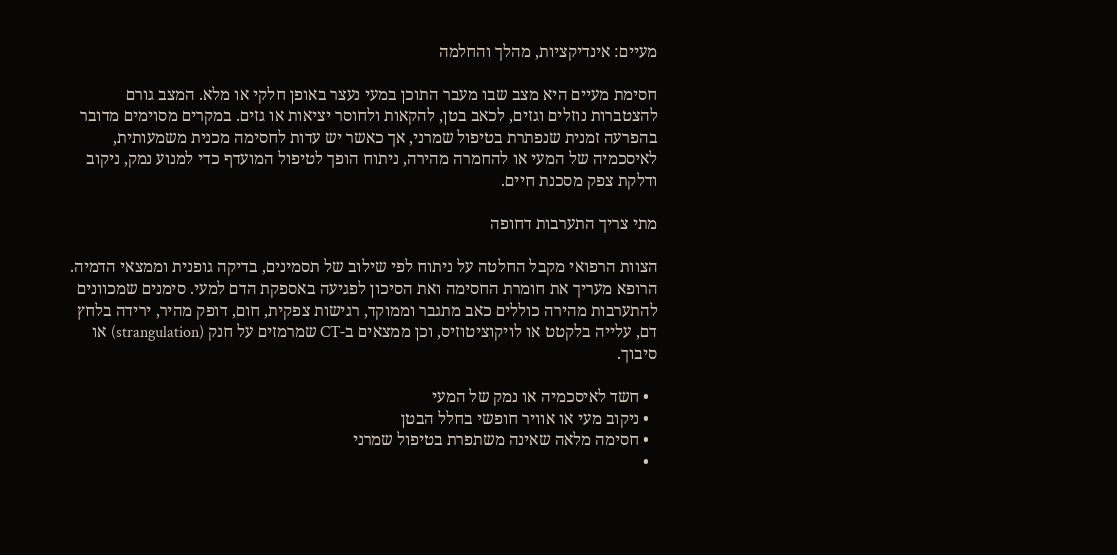מעיים: אינדיקציות, מהלך והחלמה

חסימת מעיים היא מצב שבו מעבר התוכן במעי נעצר באופן חלקי או מלא. המצב גורם להצטברות נוזלים וגזים, לכאב בטן, להקאות ולחוסר יציאות או גזים. במקרים מסוימים מדובר בהפרעה זמנית שנפתרת בטיפול שמרני, אך כאשר יש עדות לחסימה מכנית משמעותית, לאיסכמיה של המעי או להחמרה מהירה, ניתוח הופך לטיפול המועדף כדי למנוע נמק, ניקוב ודלקת צפק מסכנת חיים.

מתי צריך התערבות דחופה

הצוות הרפואי מקבל החלטה על ניתוח לפי שילוב של תסמינים, בדיקה גופנית וממצאי הדמיה. הרופא מעריך את חומרת החסימה ואת הסיכון לפגיעה באספקת הדם למעי. סימנים שמכוונים להתערבות מהירה כוללים כאב מתגבר וממוקד, רגישות צפקית, חום, דופק מהיר, ירידה בלחץ דם, עלייה בלקטט או לויקוציטוזיס, וכן ממצאים ב-CT שמרמזים על חנק (strangulation) או סיבוך.

  • חשד לאיסכמיה או נמק של המעי
  • ניקוב מעי או אוויר חופשי בחלל הבטן
  • חסימה מלאה שאינה משתפרת בטיפול שמרני
  •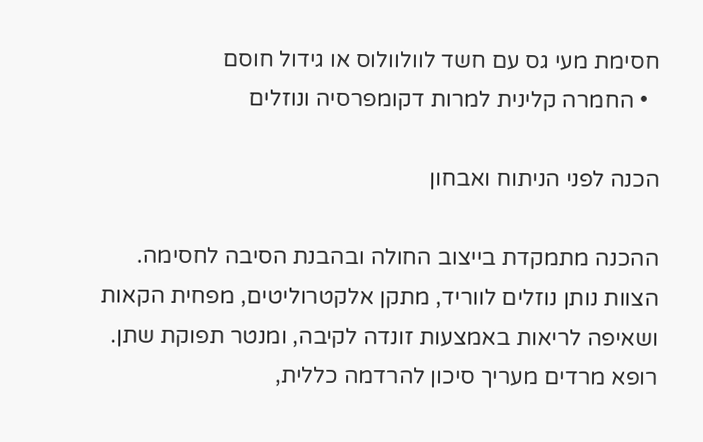חסימת מעי גס עם חשד לוולוולוס או גידול חוסם
  • החמרה קלינית למרות דקומפרסיה ונוזלים

הכנה לפני הניתוח ואבחון

ההכנה מתמקדת בייצוב החולה ובהבנת הסיבה לחסימה. הצוות נותן נוזלים לווריד, מתקן אלקטרוליטים, מפחית הקאות ושאיפה לריאות באמצעות זונדה לקיבה, ומנטר תפוקת שתן. רופא מרדים מעריך סיכון להרדמה כללית,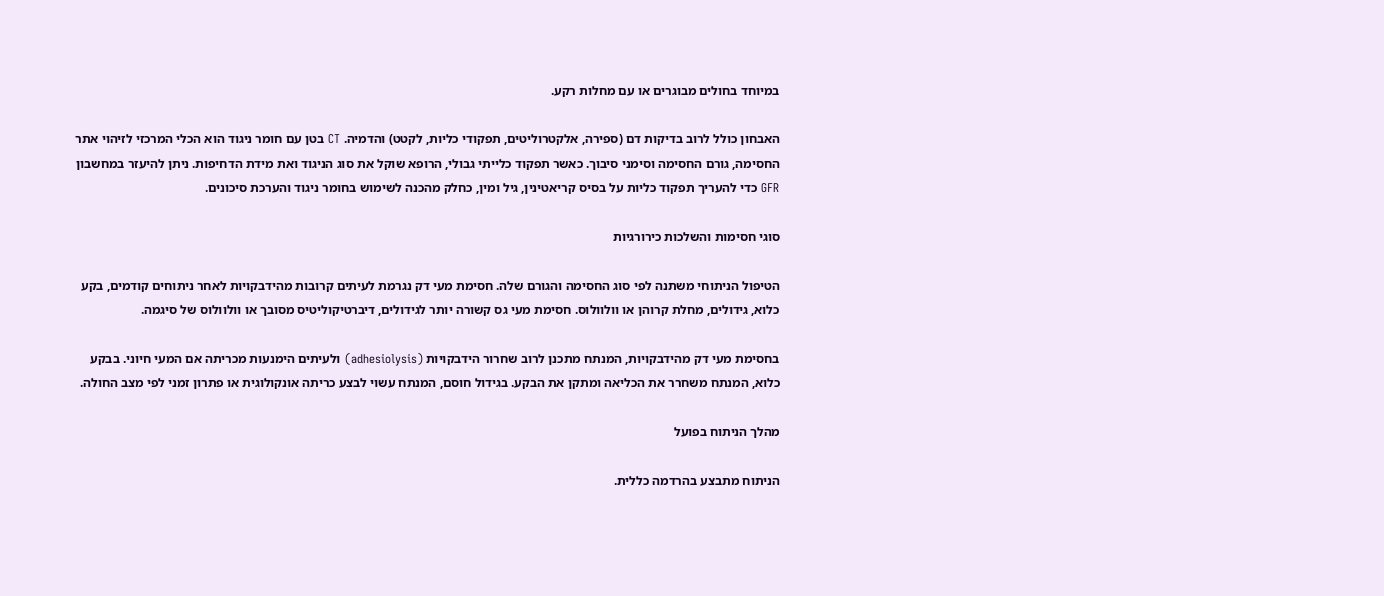במיוחד בחולים מבוגרים או עם מחלות רקע.

האבחון כולל לרוב בדיקות דם (ספירה, אלקטרוליטים, תפקודי כליות, לקטט) והדמיה. CT בטן עם חומר ניגוד הוא הכלי המרכזי לזיהוי אתר החסימה, גורם החסימה וסימני סיבוך. כאשר תפקוד כלייתי גבולי, הרופא שוקל את סוג הניגוד ואת מידת הדחיפות. ניתן להיעזר במחשבון GFR כדי להעריך תפקוד כליות על בסיס קריאטינין, גיל ומין, כחלק מהכנה לשימוש בחומר ניגוד והערכת סיכונים.

סוגי חסימות והשלכות כירורגיות

הטיפול הניתוחי משתנה לפי סוג החסימה והגורם שלה. חסימת מעי דק נגרמת לעיתים קרובות מהידבקויות לאחר ניתוחים קודמים, בקע כלוא, גידולים, מחלת קרוהן או וולוולוס. חסימת מעי גס קשורה יותר לגידולים, דיברטיקוליטיס מסובך או וולוולוס של סיגמה.

בחסימת מעי דק מהידבקויות, המנתח מתכנן לרוב שחרור הידבקויות (adhesiolysis) ולעיתים הימנעות מכריתה אם המעי חיוני. בבקע כלוא, המנתח משחרר את הכליאה ומתקן את הבקע. בגידול חוסם, המנתח עשוי לבצע כריתה אונקולוגית או פתרון זמני לפי מצב החולה.

מהלך הניתוח בפועל

הניתוח מתבצע בהרדמה כללית.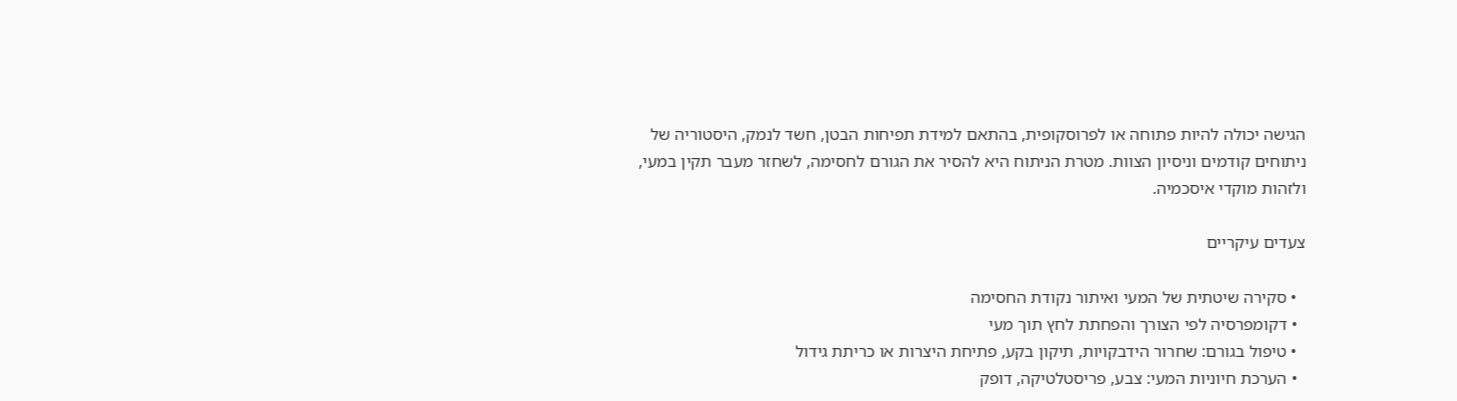הגישה יכולה להיות פתוחה או לפרוסקופית, בהתאם למידת תפיחות הבטן, חשד לנמק, היסטוריה של ניתוחים קודמים וניסיון הצוות. מטרת הניתוח היא להסיר את הגורם לחסימה, לשחזר מעבר תקין במעי, ולזהות מוקדי איסכמיה.

צעדים עיקריים

  • סקירה שיטתית של המעי ואיתור נקודת החסימה
  • דקומפרסיה לפי הצורך והפחתת לחץ תוך מעי
  • טיפול בגורם: שחרור הידבקויות, תיקון בקע, פתיחת היצרות או כריתת גידול
  • הערכת חיוניות המעי: צבע, פריסטלטיקה, דופק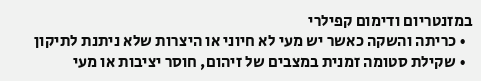במזנטריום ודימום קפילרי
  • כריתה והשקה כאשר יש מעי לא חיוני או היצרות שלא ניתנת לתיקון
  • שקילת סטומה זמנית במצבים של זיהום, חוסר יציבות או מעי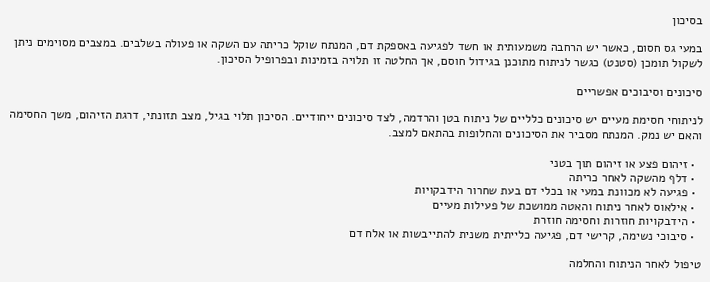בסיכון

במעי גס חסום, כאשר יש הרחבה משמעותית או חשד לפגיעה באספקת דם, המנתח שוקל כריתה עם השקה או פעולה בשלבים. במצבים מסוימים ניתן לשקול תומכן (סטנט) כגשר לניתוח מתוכנן בגידול חוסם, אך החלטה זו תלויה בזמינות ובפרופיל הסיכון.

סיכונים וסיבוכים אפשריים

לניתוחי חסימת מעיים יש סיכונים כלליים של ניתוח בטן והרדמה, לצד סיכונים ייחודיים. הסיכון תלוי בגיל, מצב תזונתי, דרגת הזיהום, משך החסימה והאם יש נמק. המנתח מסביר את הסיכונים והחלופות בהתאם למצב.

  • זיהום פצע או זיהום תוך בטני
  • דלף מהשקה לאחר כריתה
  • פגיעה לא מכוונת במעי או בכלי דם בעת שחרור הידבקויות
  • אילאוס לאחר ניתוח והאטה ממושכת של פעילות מעיים
  • הידבקויות חוזרות וחסימה חוזרת
  • סיבוכי נשימה, קרישי דם, פגיעה כלייתית משנית להתייבשות או אלח דם

טיפול לאחר הניתוח והחלמה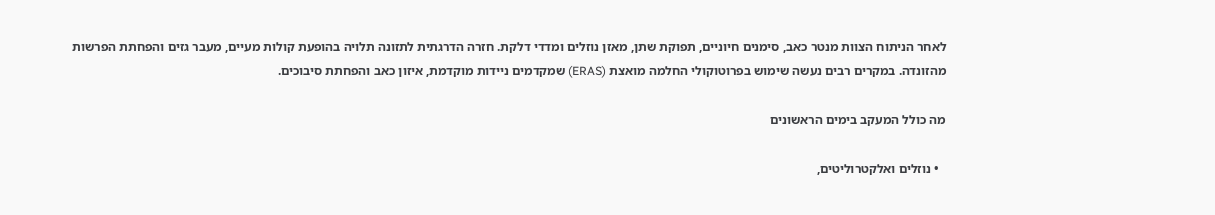לאחר הניתוח הצוות מנטר כאב, סימנים חיוניים, תפוקת שתן, מאזן נוזלים ומדדי דלקת. חזרה הדרגתית לתזונה תלויה בהופעת קולות מעיים, מעבר גזים והפחתת הפרשות מהזונדה. במקרים רבים נעשה שימוש בפרוטוקולי החלמה מואצת (ERAS) שמקדמים ניידות מוקדמת, איזון כאב והפחתת סיבוכים.

מה כולל המעקב בימים הראשונים

  • נוזלים ואלקטרוליטים,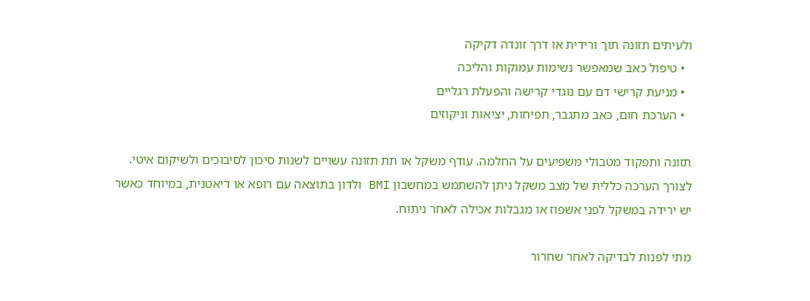ולעיתים תזונה תוך ורידית או דרך זונדה דקיקה
  • טיפול כאב שמאפשר נשימות עמוקות והליכה
  • מניעת קרישי דם עם נוגדי קרישה והפעלת רגליים
  • הערכת חום, כאב מתגבר, תפיחות, יציאות וניקוזים

תזונה ותפקוד מטבולי משפיעים על החלמה. עודף משקל או תת תזונה עשויים לשנות סיכון לסיבוכים ולשיקום איטי. לצורך הערכה כללית של מצב משקל ניתן להשתמש במחשבון BMI ולדון בתוצאה עם רופא או דיאטנית, במיוחד כאשר יש ירידה במשקל לפני אשפוז או מגבלות אכילה לאחר ניתוח.

מתי לפנות לבדיקה לאחר שחרור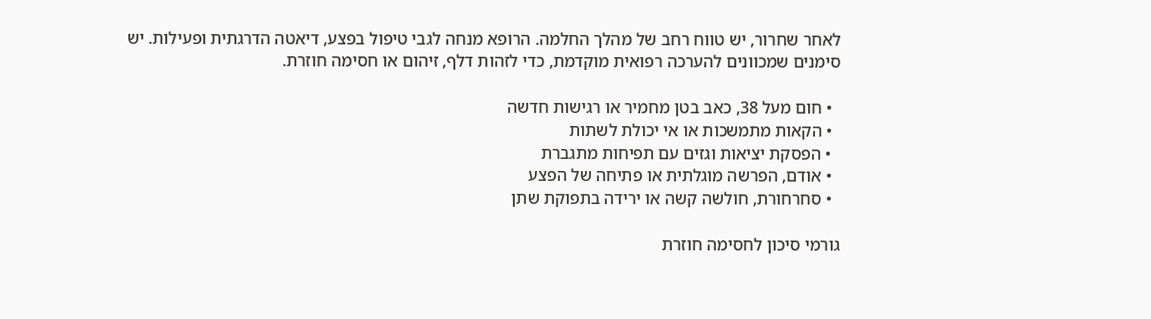לאחר שחרור, יש טווח רחב של מהלך החלמה. הרופא מנחה לגבי טיפול בפצע, דיאטה הדרגתית ופעילות. יש סימנים שמכוונים להערכה רפואית מוקדמת, כדי לזהות דלף, זיהום או חסימה חוזרת.

  • חום מעל 38, כאב בטן מחמיר או רגישות חדשה
  • הקאות מתמשכות או אי יכולת לשתות
  • הפסקת יציאות וגזים עם תפיחות מתגברת
  • אודם, הפרשה מוגלתית או פתיחה של הפצע
  • סחרחורת, חולשה קשה או ירידה בתפוקת שתן

גורמי סיכון לחסימה חוזרת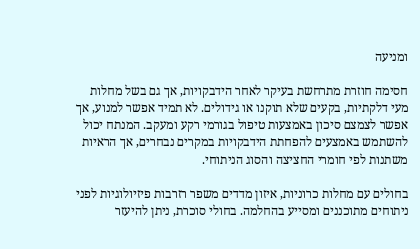ומניעה

חסימה חוזרת מתרחשת בעיקר לאחר הידבקויות, אך גם בשל מחלות מעי דלקתיות, בקעים שלא תוקנו או גידולים. לא תמיד אפשר למנוע, אך אפשר לצמצם סיכון באמצעות טיפול בגורמי רקע ומעקב. המנתח יכול להשתמש באמצעים להפחתת הידבקויות במקרים נבחרים, אך הראיות משתנות לפי חומרי החציצה והסוג הניתוחי.

בחולים עם מחלות כרוניות, איזון מדדים משפר רזרבות פיזיולוגיות לפני ניתוחים מתוכננים ומסייע בהחלמה. בחולי סוכרת, ניתן להיעזר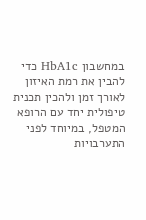במחשבון HbA1c כדי להבין את רמת האיזון לאורך זמן ולהכין תכנית טיפולית יחד עם הרופא המטפל, במיוחד לפני התערבויות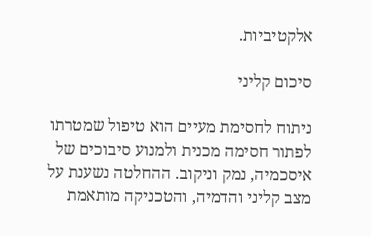אלקטיביות.

סיכום קליני

ניתוח לחסימת מעיים הוא טיפול שמטרתו לפתור חסימה מכנית ולמנוע סיבוכים של איסכמיה, נמק וניקוב. ההחלטה נשענת על מצב קליני והדמיה, והטכניקה מותאמת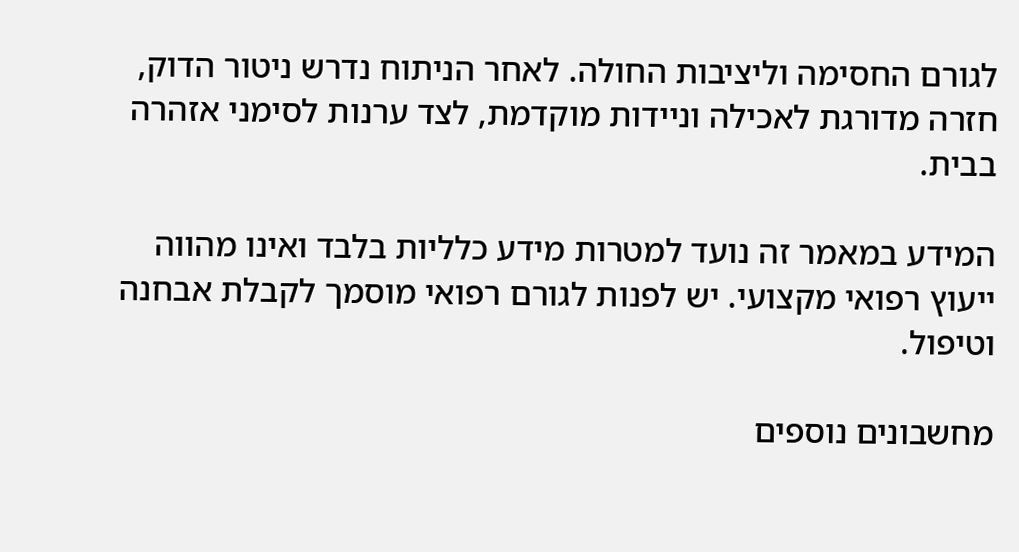לגורם החסימה וליציבות החולה. לאחר הניתוח נדרש ניטור הדוק, חזרה מדורגת לאכילה וניידות מוקדמת, לצד ערנות לסימני אזהרה בבית.

המידע במאמר זה נועד למטרות מידע כלליות בלבד ואינו מהווה ייעוץ רפואי מקצועי. יש לפנות לגורם רפואי מוסמך לקבלת אבחנה וטיפול.

מחשבונים נוספים